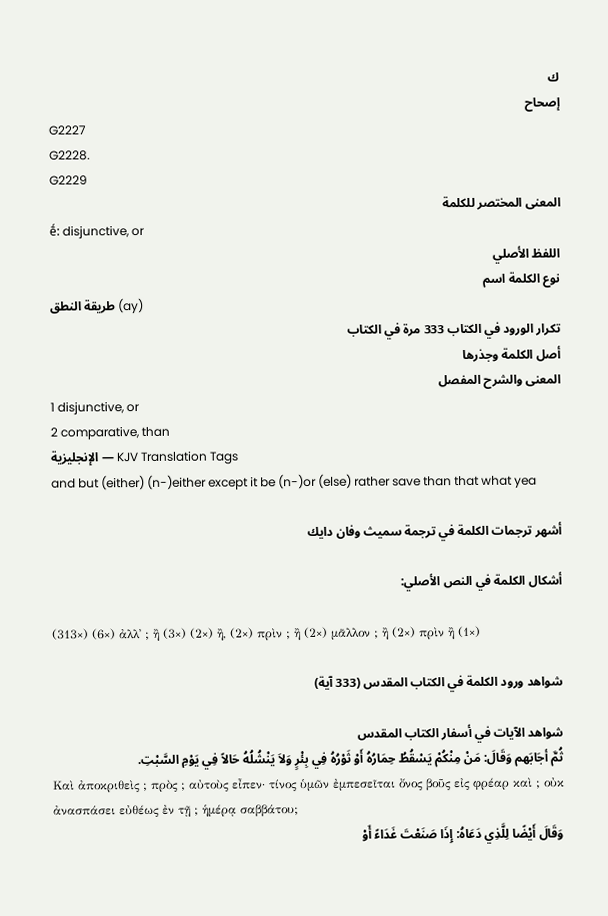ك
إصحاح
G2227
G2228.
G2229
المعنى المختصر للكلمة
ḗ: disjunctive, or
اللفظ الأصلي
نوع الكلمة اسم
طريقة النطق (ay)
تكرار الورود في الكتاب 333 مرة في الكتاب
أصل الكلمة وجذرها
المعنى والشرح المفصل
1 disjunctive, or
2 comparative, than
الإنجليزية — KJV Translation Tags
and but (either) (n-)either except it be (n-)or (else) rather save than that what yea

أشهر ترجمات الكلمة في ترجمة سميث وفان دايك

أشكال الكلمة في النص الأصلي:

(313×) (6×) ἀλλ᾽ ; ἢ (3×) (2×) ἢ, (2×) πρὶν ; ἢ (2×) μᾶλλον ; ἢ (2×) πρὶν ἢ (1×)

شواهد ورود الكلمة في الكتاب المقدس (333 آية)

شواهد الآيات في أسفار الكتاب المقدس
ثُمَّ أجَابَهم وَقَالَ: مَنْ مِنْكُمْ يَسْقُطُ حِمَارُهُ أَوْ ثَوْرُهُ فِي بِئْرٍ وَلاَ يَنْشُلُهُ حَالاً فِي يَوْمِ السَّبْتِ.
Καὶ ἀποκριθεὶς ; πρὸς ; αὐτοὺς εἶπεν· τίνος ὑμῶν ἐμπεσεῖται ὄνος βοῦς εἰς φρέαρ καὶ ; οὐκ ἀνασπάσει εὐθέως ἐν τῇ ; ἡμέρᾳ σαββάτου;
وَقَالَ أَيْضًا لِلَّذِي دَعَاهُ: إِذَا صَنَعْتَ غَدَاءً أَوْ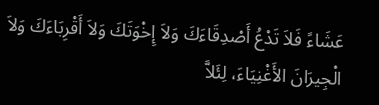عَشَاءً فَلاَ تَدْعُ أَصْدِقَاءَكَ وَلاَ إِخْوَتَكَ وَلاَ أَقْرِبَاءَكَ وَلاَ الْجِيرَانَ الأَغْنِيَاءَ، لِئَلاَّ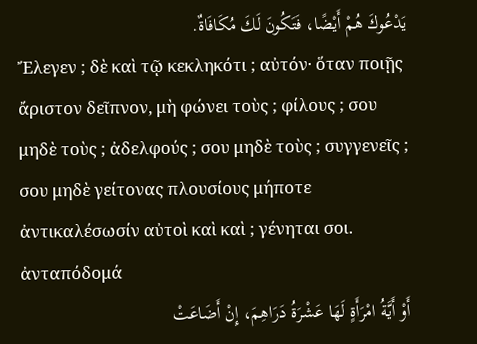يَدْعُوكَ هُمْ أَيْضًا، فَتَكُونَ لَكَ مُكَافَاةٌ.
Ἔλεγεν ; δὲ καὶ τῷ κεκληκότι ; αὐτόν· ὅταν ποιῇς ἄριστον δεῖπνον, μὴ φώνει τοὺς ; φίλους ; σου μηδὲ τοὺς ; ἀδελφούς ; σου μηδὲ τοὺς ; συγγενεῖς ; σου μηδὲ γείτονας πλουσίους μήποτε ἀντικαλέσωσίν αὐτοὶ καὶ καὶ ; γένηται σοι. ἀνταπόδομά
أَوْ أَيَّةُ امْرَأَةٍ لَهَا عَشْرَةُ دَرَاهِمَ، إِنْ أَضَاعَتْ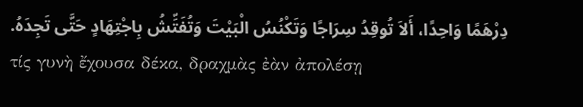دِرْهَمًا وَاحِدًا، أَلاَ تُوقِدُ سِرَاجًا وَتَكْنُسُ الْبَيْتَ وَتُفَتِّشُ بِاجْتِهَادٍ حَتَّى تَجِدَهُ.
τίς γυνὴ ἔχουσα δέκα, δραχμὰς ἐὰν ἀπολέσῃ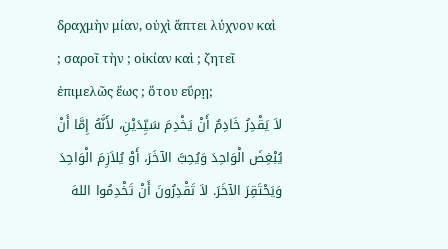δραχμὴν μίαν, οὐχὶ ἅπτει λύχνον καὶ ; σαροῖ τὴν ; οἰκίαν καὶ ; ζητεῖ ἐπιμελῶς ἕως ; ὅτου εὕρῃ;
لاَ يَقْدِرُ خَادِمٌ أَنْ يَخْدِمَ سَيِّدَيْنِ، لأَنَّهُ إِمَّا أَنْ يُبْغِضَ الْوَاحِدَ وَيُحِبَّ الآخَرَ، أَوْ يُلاَزِمَ الْوَاحِدَ وَيَحْتَقِرَ الآخَرَ. لاَ تَقْدِرُونَ أَنْ تَخْدِمُوا اللهَ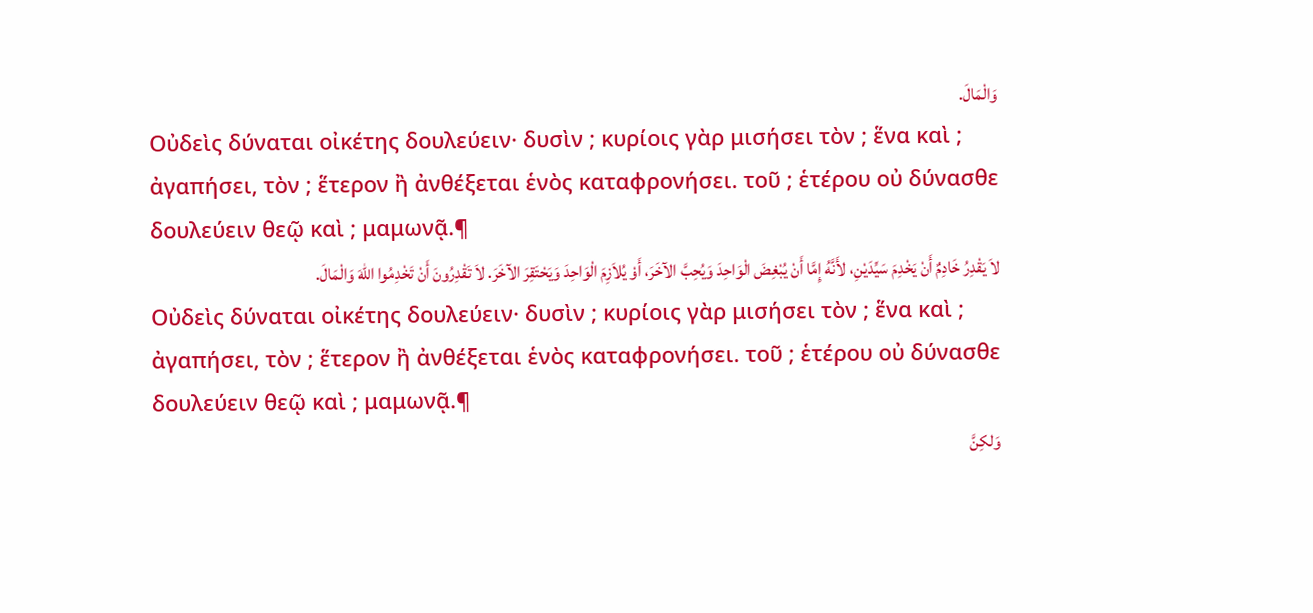وَالْمَالَ.
Οὐδεὶς δύναται οἰκέτης δουλεύειν· δυσὶν ; κυρίοις γὰρ μισήσει τὸν ; ἕνα καὶ ; ἀγαπήσει, τὸν ; ἕτερον ἢ ἀνθέξεται ἑνὸς καταφρονήσει. τοῦ ; ἑτέρου οὐ δύνασθε δουλεύειν θεῷ καὶ ; μαμωνᾷ.¶
لاَ يَقْدِرُ خَادِمٌ أَنْ يَخْدِمَ سَيِّدَيْنِ، لأَنَّهُ إِمَّا أَنْ يُبْغِضَ الْوَاحِدَ وَيُحِبَّ الآخَرَ، أَوْ يُلاَزِمَ الْوَاحِدَ وَيَحْتَقِرَ الآخَرَ. لاَ تَقْدِرُونَ أَنْ تَخْدِمُوا اللهَ وَالْمَالَ.
Οὐδεὶς δύναται οἰκέτης δουλεύειν· δυσὶν ; κυρίοις γὰρ μισήσει τὸν ; ἕνα καὶ ; ἀγαπήσει, τὸν ; ἕτερον ἢ ἀνθέξεται ἑνὸς καταφρονήσει. τοῦ ; ἑτέρου οὐ δύνασθε δουλεύειν θεῷ καὶ ; μαμωνᾷ.¶
وَلكِنَّ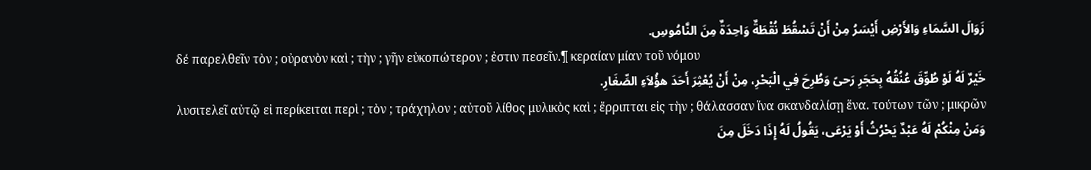زَوَالَ السَّمَاءِ وَالأَرْضِ أَيْسَرُ مِنْ أَنْ تَسْقُطَ نُقْطَةٌ وَاحِدَةٌ مِنَ النَّامُوسِ.
δέ παρελθεῖν τὸν ; οὐρανὸν καὶ ; τὴν ; γῆν εὐκοπώτερον ; ἐστιν πεσεῖν.¶ κεραίαν μίαν τοῦ νόμου
خَيْرٌ لَهُ لَوْ طُوِّقَ عُنُقُهُ بِحَجَرِ رَحىً وَطُرِحَ فِي الْبَحْرِ، مِنْ أَنْ يُعْثِرَ أَحَدَ هؤُلاَءِ الصِّغَارِ.
λυσιτελεῖ αὐτῷ εἰ περίκειται περὶ ; τὸν ; τράχηλον ; αὐτοῦ λίθος μυλικὸς καὶ ; ἔρριπται εἰς τὴν ; θάλασσαν ἵνα σκανδαλίσῃ ἕνα. τούτων τῶν ; μικρῶν
وَمَنْ مِنْكُمْ لَهُ عَبْدٌ يَحْرُثُ أَوْ يَرْعَى، يَقُولُ لَهُ إِذَا دَخَلَ مِنَ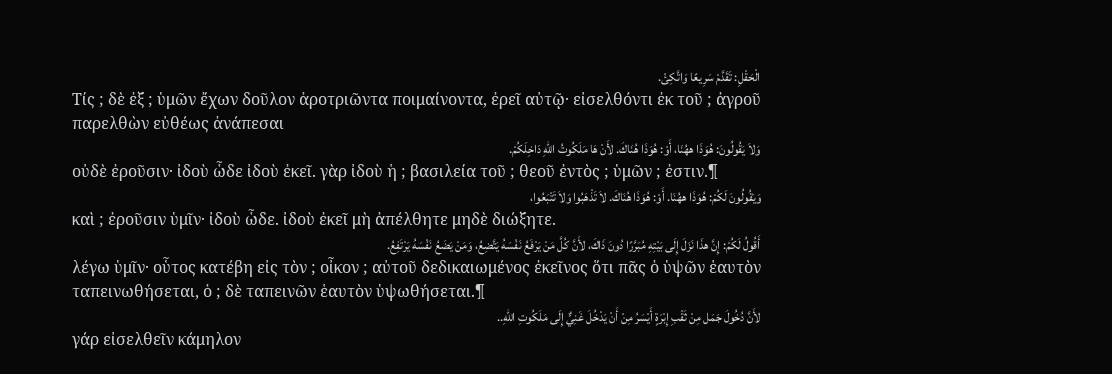الْحَقْلِ: تَقَدَّمْ سَرِيعًا وَاتَّكِئْ.
Τίς ; δὲ ἐξ ; ὑμῶν ἔχων δοῦλον ἀροτριῶντα ποιμαίνοντα, ἐρεῖ αὐτῷ· εἰσελθόντι ἐκ τοῦ ; ἀγροῦ παρελθὼν εὐθέως ἀνάπεσαι
وَلاَ يَقُولُونَ: هُوَذَا ههُنَا، أَوْ: هُوَذَا هُنَاكَ. لأَنْ هَا مَلَكُوتُ اللهِ دَاخِلَكُمْ.
οὐδὲ ἐροῦσιν· ἰδοὺ ὧδε ἰδοὺ ἐκεῖ. γὰρ ἰδοὺ ἡ ; βασιλεία τοῦ ; θεοῦ ἐντὸς ; ὑμῶν ; ἐστιν.¶
وَيَقُولُونَ لَكُمْ: هُوَذَا ههُنَا. أَوْ: هُوَذَا هُنَاكَ. لاَ تَذْهَبُوا وَلاَ تَتْبَعُوا،
καὶ ; ἐροῦσιν ὑμῖν· ἰδοὺ ὧδε. ἰδοὺ ἐκεῖ μὴ ἀπέλθητε μηδὲ διώξητε.
أَقُولُ لَكُمْ: إِنَّ هذَا نَزَلَ إِلَى بَيْتِهِ مُبَرَّرًا دُونَ ذَاكَ، لأَنَّ كُلَّ مَنْ يَرْفَعُ نَفْسَهُ يَتَّضِعُ، وَمَنْ يَضَعُ نَفْسَهُ يَرْتَفِعُ.
λέγω ὑμῖν· οὗτος κατέβη εἰς τὸν ; οἶκον ; αὐτοῦ δεδικαιωμένος ἐκεῖνος ὅτι πᾶς ὁ ὑψῶν ἑαυτὸν ταπεινωθήσεται, ὁ ; δὲ ταπεινῶν ἑαυτὸν ὑψωθήσεται.¶
لأَنَّ دُخُولَ جَمَل مِنْ ثَقْبِ إِبْرَةٍ أَيْسَرُ مِنْ أَنْ يَدْخُلَ غَنِيٌّ إِلَى مَلَكُوتِ اللهِ..
γάρ εἰσελθεῖν κάμηλον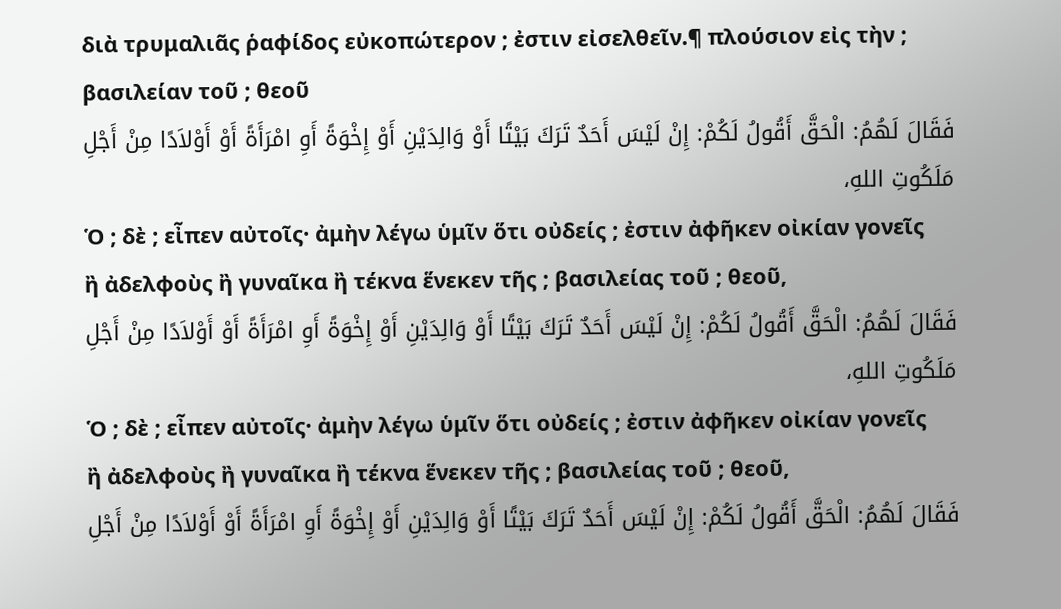διὰ τρυμαλιᾶς ῥαφίδος εὐκοπώτερον ; ἐστιν εἰσελθεῖν.¶ πλούσιον εἰς τὴν ; βασιλείαν τοῦ ; θεοῦ
فَقَالَ لَهُمُ: الْحَقَّ أَقُولُ لَكُمْ: إِنْ لَيْسَ أَحَدٌ تَرَكَ بَيْتًا أَوْ وَالِدَيْنِ أَوْ إِخْوَةً أَوِ امْرَأَةً أَوْ أَوْلاَدًا مِنْ أَجْلِ مَلَكُوتِ اللهِ،
Ὁ ; δὲ ; εἶπεν αὐτοῖς· ἀμὴν λέγω ὑμῖν ὅτι οὐδείς ; ἐστιν ἀφῆκεν οἰκίαν γονεῖς ἢ ἀδελφοὺς ἢ γυναῖκα ἢ τέκνα ἕνεκεν τῆς ; βασιλείας τοῦ ; θεοῦ,
فَقَالَ لَهُمُ: الْحَقَّ أَقُولُ لَكُمْ: إِنْ لَيْسَ أَحَدٌ تَرَكَ بَيْتًا أَوْ وَالِدَيْنِ أَوْ إِخْوَةً أَوِ امْرَأَةً أَوْ أَوْلاَدًا مِنْ أَجْلِ مَلَكُوتِ اللهِ،
Ὁ ; δὲ ; εἶπεν αὐτοῖς· ἀμὴν λέγω ὑμῖν ὅτι οὐδείς ; ἐστιν ἀφῆκεν οἰκίαν γονεῖς ἢ ἀδελφοὺς ἢ γυναῖκα ἢ τέκνα ἕνεκεν τῆς ; βασιλείας τοῦ ; θεοῦ,
فَقَالَ لَهُمُ: الْحَقَّ أَقُولُ لَكُمْ: إِنْ لَيْسَ أَحَدٌ تَرَكَ بَيْتًا أَوْ وَالِدَيْنِ أَوْ إِخْوَةً أَوِ امْرَأَةً أَوْ أَوْلاَدًا مِنْ أَجْلِ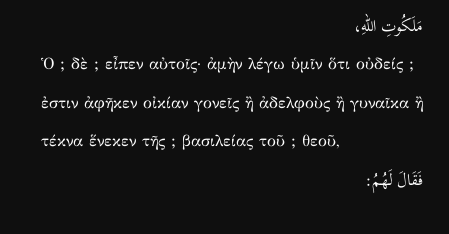مَلَكُوتِ اللهِ،
Ὁ ; δὲ ; εἶπεν αὐτοῖς· ἀμὴν λέγω ὑμῖν ὅτι οὐδείς ; ἐστιν ἀφῆκεν οἰκίαν γονεῖς ἢ ἀδελφοὺς ἢ γυναῖκα ἢ τέκνα ἕνεκεν τῆς ; βασιλείας τοῦ ; θεοῦ,
فَقَالَ لَهُمُ: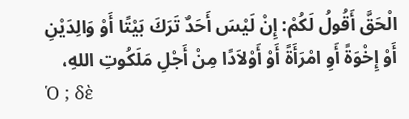الْحَقَّ أَقُولُ لَكُمْ: إِنْ لَيْسَ أَحَدٌ تَرَكَ بَيْتًا أَوْ وَالِدَيْنِ أَوْ إِخْوَةً أَوِ امْرَأَةً أَوْ أَوْلاَدًا مِنْ أَجْلِ مَلَكُوتِ اللهِ،
Ὁ ; δὲ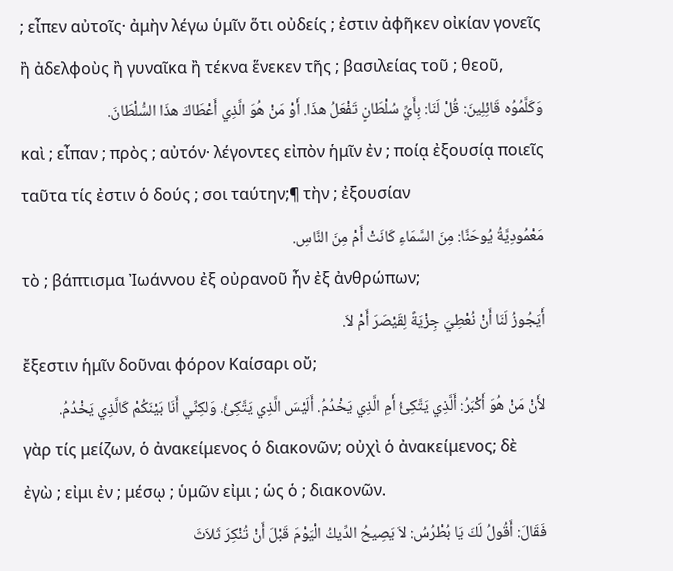; εἶπεν αὐτοῖς· ἀμὴν λέγω ὑμῖν ὅτι οὐδείς ; ἐστιν ἀφῆκεν οἰκίαν γονεῖς ἢ ἀδελφοὺς ἢ γυναῖκα ἢ τέκνα ἕνεκεν τῆς ; βασιλείας τοῦ ; θεοῦ,
وَكَلَّمُوُه قَائِلِينَ: قُلْ لَنَا: بِأَيِّ سُلْطَانٍ تَفْعَلُ هذَا. أَوْ مَنْ هُوَ الَّذِي أَعْطَاكَ هذَا السُّلْطَانَ.
καὶ ; εἶπαν ; πρὸς ; αὐτόν· λέγοντες εἰπὸν ἡμῖν ἐν ; ποίᾳ ἐξουσίᾳ ποιεῖς ταῦτα τίς ἐστιν ὁ δούς ; σοι ταύτην;¶ τὴν ; ἐξουσίαν
مَعْمُودِيَّةُ يُوحَنَّا: مِنَ السَّمَاءِ كَانَتْ أَمْ مِنَ النَّاسِ.
τὸ ; βάπτισμα Ἰωάννου ἐξ οὐρανοῦ ἦν ἐξ ἀνθρώπων;
أَيَجُوزُ لَنَا أَنْ نُعْطِيَ جِزْيَةً لِقَيْصَرَ أَمْ لاَ.
ἔξεστιν ἡμῖν δοῦναι φόρον Καίσαρι οὔ;
لأَنْ مَنْ هُوَ أَكْبَرُ: أَلَّذِي يَتَّكِئُ أَمِ الَّذِي يَخْدُمُ. أَلَيْسَ الَّذِي يَتَّكِئُ. وَلكِنِّي أَنَا بَيْنَكُمْ كَالَّذِي يَخْدُمُ.
γὰρ τίς μείζων, ὁ ἀνακείμενος ὁ διακονῶν; οὐχὶ ὁ ἀνακείμενος; δὲ ἐγὼ ; εἰμι ἐν ; μέσῳ ; ὑμῶν εἰμι ; ὡς ὁ ; διακονῶν.
فَقَالَ: أَقُولُ لَكَ يَا بُطْرُسُ: لاَ يَصِيحُ الدِّيكُ الْيَوْمَ قَبْلَ أَنْ تُنْكِرَ ثَلاَثَ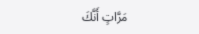مَرَّاتٍ أَنَّكَ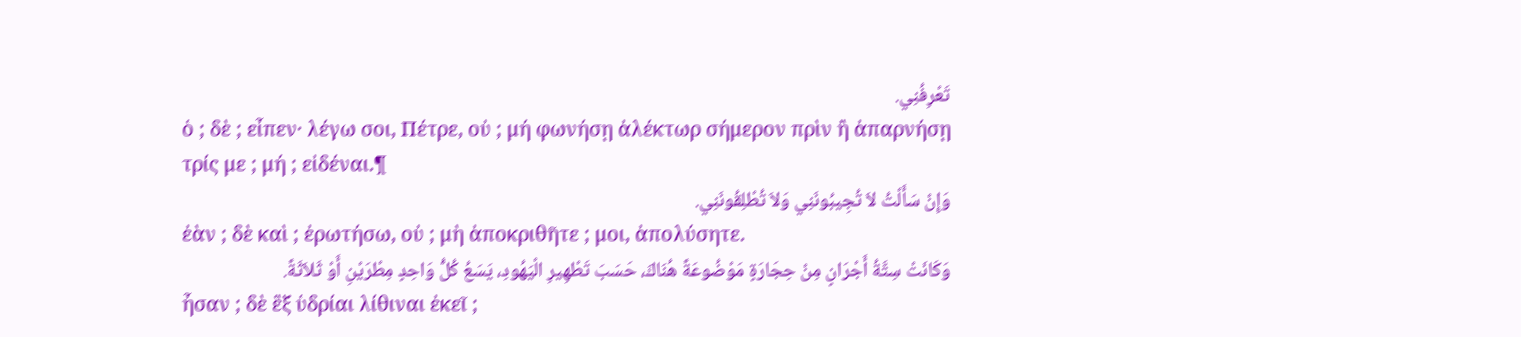تَعْرِفُنِي.
ὁ ; δὲ ; εἶπεν· λέγω σοι, Πέτρε, οὐ ; μή φωνήσῃ ἀλέκτωρ σήμερον πρὶν ἢ ἀπαρνήσῃ τρίς με ; μή ; εἰδέναι.¶
وَإِنْ سَأَلْتُ لاَ تُجِيبُونَنِي وَلاَ تُطْلِقُونَنِي.
ἐὰν ; δὲ καὶ ; ἐρωτήσω, οὐ ; μὴ ἀποκριθῆτε ; μοι, ἀπολύσητε.
وَكَانَتْ سِتَّةُ أَجْرَانٍ مِنْ حِجَارَةٍ مَوْضُوعَةً هُنَاكَ، حَسَبَ تَطْهِيرِ الْيَهُودِ، يَسَعُ كُلُّ وَاحِدٍ مِطْرَيْنِ أَوْ ثَلاَثَةً.
ἦσαν ; δὲ ἓξ ὑδρίαι λίθιναι ἐκεῖ ;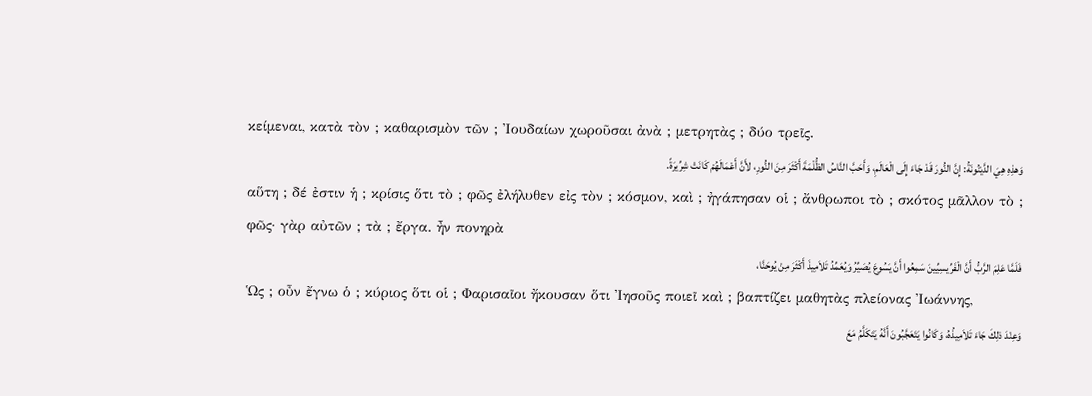κείμεναι, κατὰ τὸν ; καθαρισμὸν τῶν ; Ἰουδαίων χωροῦσαι ἀνὰ ; μετρητὰς ; δύο τρεῖς.
وَهذِهِ هِيَ الدَّيْنُونَةُ: إِنَّ النُّورَ قَدْ جَاءَ إِلَى الْعَالَمِ، وَأَحَبَّ النَّاسُ الظُّلْمَةَ أَكْثَرَ مِنَ النُّورِ، لأَنَّ أَعْمَالَهُمْ كَانَتْ شِرِّيرَةً.
αὕτη ; δέ ἐστιν ἡ ; κρίσις ὅτι τὸ ; φῶς ἐλήλυθεν εἰς τὸν ; κόσμον, καὶ ; ἠγάπησαν οἱ ; ἄνθρωποι τὸ ; σκότος μᾶλλον τὸ ; φῶς· γὰρ αὐτῶν ; τὰ ; ἔργα. ἦν πονηρὰ
فَلَمَّا عَلِمَ الرَّبُّ أَنَّ الْفَرِّيسِيِّينَ سَمِعُوا أَنَّ يَسُوعَ يُصَيِّرُ وَيُعَمِّدُ تَلاَمِيذَ أَكْثَرَ مِنْ يُوحَنَّا،
Ὡς ; οὖν ἔγνω ὁ ; κύριος ὅτι οἱ ; Φαρισαῖοι ἤκουσαν ὅτι Ἰησοῦς ποιεῖ καὶ ; βαπτίζει μαθητὰς πλείονας Ἰωάννης,
وَعِنْدَ ذلِكَ جَاءَ تَلاَمِيذُهُ، وَكَانُوا يَتَعَجَّبُونَ أَنَّهُ يَتَكَلَّمُ مَعَ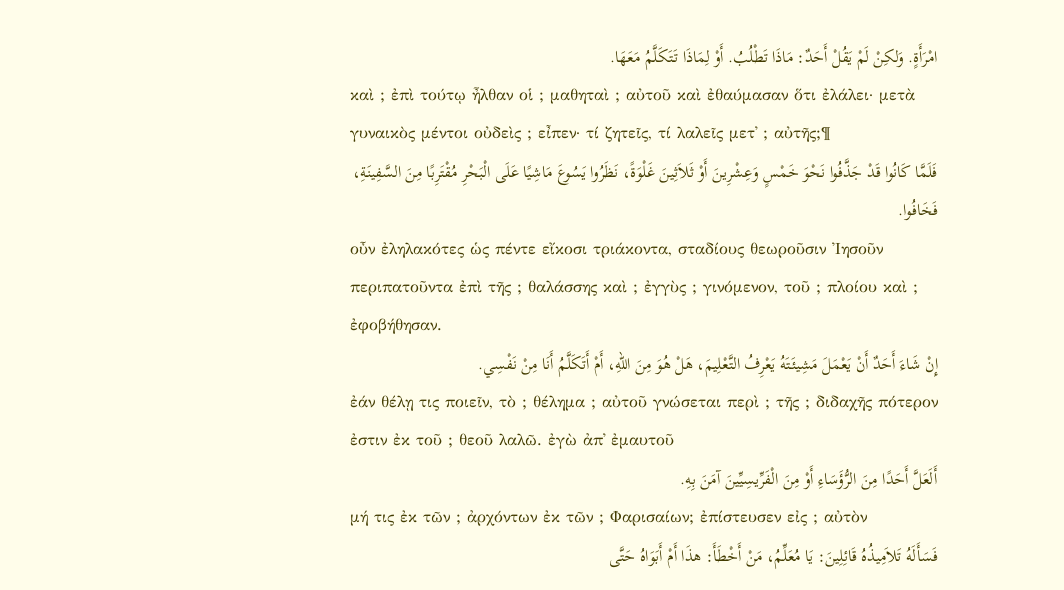امْرَأَةٍ. وَلكِنْ لَمْ يَقُلْ أَحَدٌ: مَاذَا تَطْلُبُ. أَوْ لِمَاذَا تَتَكَلَّمُ مَعَهَا.
καὶ ; ἐπὶ τούτῳ ἦλθαν οἱ ; μαθηταὶ ; αὐτοῦ καὶ ἐθαύμασαν ὅτι ἐλάλει· μετὰ γυναικὸς μέντοι οὐδεὶς ; εἶπεν· τί ζητεῖς, τί λαλεῖς μετ᾽ ; αὐτῆς;¶
فَلَمَّا كَانُوا قَدْ جَذَّفُوا نَحْوَ خَمْسٍ وَعِشْرِينَ أَوْ ثَلاَثِينَ غَلْوَةً، نَظَرُوا يَسُوعَ مَاشِيًا عَلَى الْبَحْرِ مُقْتَرِبًا مِنَ السَّفِينَةِ، فَخَافُوا.
οὖν ἐληλακότες ὡς πέντε εἴκοσι τριάκοντα, σταδίους θεωροῦσιν Ἰησοῦν περιπατοῦντα ἐπὶ τῆς ; θαλάσσης καὶ ; ἐγγὺς ; γινόμενον, τοῦ ; πλοίου καὶ ; ἐφοβήθησαν.
إِنْ شَاءَ أَحَدٌ أَنْ يَعْمَلَ مَشِيئَتَهُ يَعْرِفُ التَّعْلِيمَ، هَلْ هُوَ مِنَ اللهِ، أَمْ أَتَكَلَّمُ أَنَا مِنْ نَفْسِي.
ἐάν θέλῃ τις ποιεῖν, τὸ ; θέλημα ; αὐτοῦ γνώσεται περὶ ; τῆς ; διδαχῆς πότερον ἐστιν ἐκ τοῦ ; θεοῦ λαλῶ. ἐγὼ ἀπ᾽ ἐμαυτοῦ
أَلَعَلَّ أَحَدًا مِنَ الرُّؤَسَاءِ أَوْ مِنَ الْفَرِّيسِيِّينَ آمَنَ بِهِ.
μή τις ἐκ τῶν ; ἀρχόντων ἐκ τῶν ; Φαρισαίων; ἐπίστευσεν εἰς ; αὐτὸν
فَسَأَلَهُ تَلاَمِيذُهُ قَائِلِينَ: يَا مُعَلِّمُ، مَنْ أَخْطَأَ: هذَا أَمْ أَبَوَاهُ حَتَّى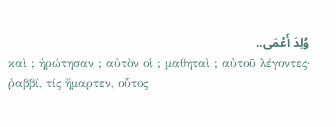وُلِدَ أَعْمَى..
καὶ ; ἠρώτησαν ; αὐτὸν οἱ ; μαθηταὶ ; αὐτοῦ λέγοντες· ῥαββί, τίς ἥμαρτεν, οὗτος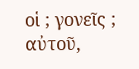οἱ ; γονεῖς ; αὐτοῦ,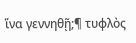ἵνα γεννηθῇ;¶ τυφλὸς